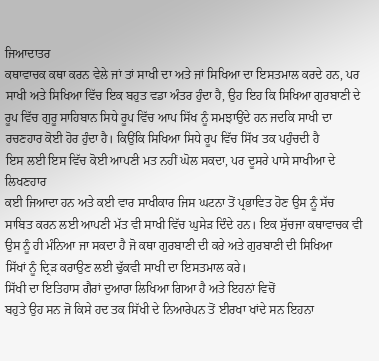ਜਿਆਦਾਤਰ
ਕਥਾਵਾਚਕ ਕਥਾ ਕਰਨ ਵੇਲੇ ਜਾਂ ਤਾਂ ਸਾਖੀ ਦਾ ਅਤੇ ਜਾਂ ਸਿਖਿਆ ਦਾ ਇਸਤਮਾਲ ਕਰਦੇ ਹਨ, ਪਰ
ਸਾਖੀ ਅਤੇ ਸਿਖਿਆ ਵਿੱਚ ਇਕ ਬਹੁਤ ਵਡਾ ਅੰਤਰ ਹੁੰਦਾ ਹੈ, ਉਹ ਇਹ ਕਿ ਸਿਖਿਆ ਗੁਰਬਾਣੀ ਦੇ
ਰੂਪ ਵਿੱਚ ਗੁਰੂ ਸਾਹਿਬਾਨ ਸਿਧੇ ਰੂਪ ਵਿੱਚ ਆਪ ਸਿੱਖ ਨੂੰ ਸਮਝਾਉਂਦੇ ਹਨ ਜਦਕਿ ਸਾਖੀ ਦਾ
ਰਚਣਹਾਰ ਕੋਈ ਹੋਰ ਹੁੰਦਾ ਹੈ। ਕਿਉਂਕਿ ਸਿਖਿਆ ਸਿਧੇ ਰੂਪ ਵਿੱਚ ਸਿੱਖ ਤਕ ਪਹੁੰਚਦੀ ਹੈ
ਇਸ ਲਈ ਇਸ ਵਿੱਚ ਕੋਈ ਆਪਣੀ ਮਤ ਨਹੀਂ ਘੋਲ ਸਕਦਾ, ਪਰ ਦੂਸਰੇ ਪਾਸੇ ਸਾਖੀਆ ਦੇ ਲਿਖਣਹਾਰ
ਕਈ ਜਿਆਦਾ ਹਨ ਅਤੇ ਕਈ ਵਾਰ ਸਾਖੀਕਾਰ ਜਿਸ ਘਟਨਾ ਤੋਂ ਪ੍ਰਭਾਵਿਤ ਹੋਣ ਉਸ ਨੂੰ ਸੱਚ
ਸਾਬਿਤ ਕਰਨ ਲਈ ਆਪਣੀ ਮੱਤ ਵੀ ਸਾਖੀ ਵਿੱਚ ਘੁਸੇੜ ਦਿੰਦੇ ਹਨ। ਇਕ ਸੁੱਚਜਾ ਕਥਾਵਾਚਕ ਵੀ
ਉਸ ਨੂੰ ਹੀ ਮੰਨਿਆ ਜਾ ਸਕਦਾ ਹੈ ਜੋ ਕਥਾ ਗੁਰਬਾਣੀ ਦੀ ਕਰੇ ਅਤੇ ਗੁਰਬਾਣੀ ਦੀ ਸਿਖਿਆ
ਸਿੱਖਾਂ ਨੂੰ ਦ੍ਰਿੜ ਕਰਾਉਣ ਲਈ ਢੁੱਕਵੀ ਸਾਖੀ ਦਾ ਇਸਤਮਾਲ ਕਰੇ।
ਸਿੱਖੀ ਦਾ ਇਤਿਹਾਸ ਗੈਰਾਂ ਦੁਆਰਾ ਲਿਖਿਆ ਗਿਆ ਹੈ ਅਤੇ ਇਹਨਾਂ ਵਿਚੋਂ
ਬਹੁਤੇ ਉਹ ਸਨ ਜੋ ਕਿਸੇ ਹਦ ਤਕ ਸਿੱਖੀ ਦੇ ਨਿਆਰੇਪਨ ਤੋਂ ਈਰਖਾ ਖਾਂਦੇ ਸਨ ਇਹਨਾ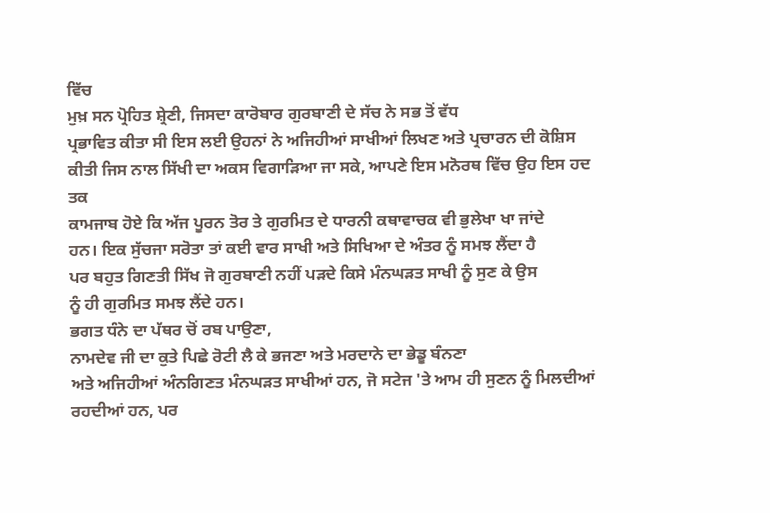ਵਿੱਚ
ਮੁਖ਼ ਸਨ ਪ੍ਰੋਹਿਤ ਸ਼੍ਰੇਣੀ, ਜਿਸਦਾ ਕਾਰੋਬਾਰ ਗੁਰਬਾਣੀ ਦੇ ਸੱਚ ਨੇ ਸਭ ਤੋਂ ਵੱਧ
ਪ੍ਰਭਾਵਿਤ ਕੀਤਾ ਸੀ ਇਸ ਲਈ ਉਹਨਾਂ ਨੇ ਅਜਿਹੀਆਂ ਸਾਖੀਆਂ ਲਿਖਣ ਅਤੇ ਪ੍ਰਚਾਰਨ ਦੀ ਕੋਸ਼ਿਸ
ਕੀਤੀ ਜਿਸ ਨਾਲ ਸਿੱਖੀ ਦਾ ਅਕਸ ਵਿਗਾੜਿਆ ਜਾ ਸਕੇ, ਆਪਣੇ ਇਸ ਮਨੋਰਥ ਵਿੱਚ ਉਹ ਇਸ ਹਦ ਤਕ
ਕਾਮਜਾਬ ਹੋਏ ਕਿ ਅੱਜ ਪੂਰਨ ਤੋਰ ਤੇ ਗੁਰਮਿਤ ਦੇ ਧਾਰਨੀ ਕਥਾਵਾਚਕ ਵੀ ਭੁਲੇਖਾ ਖਾ ਜਾਂਦੇ
ਹਨ। ਇਕ ਸੁੱਚਜਾ ਸਰੋਤਾ ਤਾਂ ਕਈ ਵਾਰ ਸਾਖੀ ਅਤੇ ਸਿਖਿਆ ਦੇ ਅੰਤਰ ਨੂੰ ਸਮਝ ਲੈਂਦਾ ਹੈ
ਪਰ ਬਹੁਤ ਗਿਣਤੀ ਸਿੱਖ ਜੋ ਗੁਰਬਾਣੀ ਨਹੀਂ ਪੜਦੇ ਕਿਸੇ ਮੰਨਘੜਤ ਸਾਖੀ ਨੂੰ ਸੁਣ ਕੇ ਉਸ
ਨੂੰ ਹੀ ਗੁਰਮਿਤ ਸਮਝ ਲੈਂਦੇ ਹਨ।
ਭਗਤ ਧੰਨੇ ਦਾ ਪੱਥਰ ਚੋਂ ਰਬ ਪਾਉਣਾ,
ਨਾਮਦੇਵ ਜੀ ਦਾ ਕੁਤੇ ਪਿਛੇ ਰੋਟੀ ਲੈ ਕੇ ਭਜਣਾ ਅਤੇ ਮਰਦਾਨੇ ਦਾ ਭੇਡੂ ਬੰਨਣਾ
ਅਤੇ ਅਜਿਹੀਆਂ ਅੰਨਗਿਣਤ ਮੰਨਘੜਤ ਸਾਖੀਆਂ ਹਨ, ਜੋ ਸਟੇਜ 'ਤੇ ਆਮ ਹੀ ਸੁਣਨ ਨੂੰ ਮਿਲਦੀਆਂ
ਰਹਦੀਆਂ ਹਨ, ਪਰ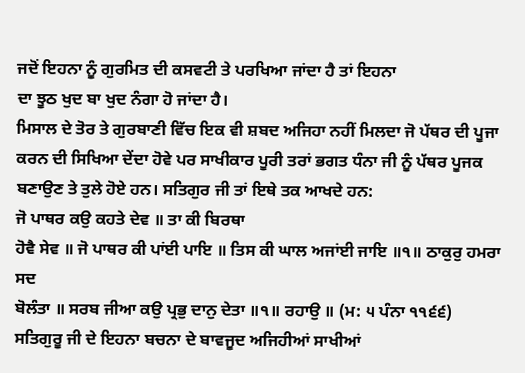ਜਦੋਂ ਇਹਨਾ ਨੂੰ ਗੁਰਮਿਤ ਦੀ ਕਸਵਟੀ ਤੇ ਪਰਖਿਆ ਜਾਂਦਾ ਹੈ ਤਾਂ ਇਹਨਾ
ਦਾ ਝੂਠ ਖੁਦ ਬਾ ਖੁਦ ਨੰਗਾ ਹੋ ਜਾਂਦਾ ਹੈ।
ਮਿਸਾਲ ਦੇ ਤੋਰ ਤੇ ਗੁਰਬਾਣੀ ਵਿੱਚ ਇਕ ਵੀ ਸ਼ਬਦ ਅਜਿਹਾ ਨਹੀਂ ਮਿਲਦਾ ਜੋ ਪੱਥਰ ਦੀ ਪੂਜਾ
ਕਰਨ ਦੀ ਸਿਖਿਆ ਦੇਂਦਾ ਹੋਵੇ ਪਰ ਸਾਖੀਕਾਰ ਪੂਰੀ ਤਰਾਂ ਭਗਤ ਧੰਨਾ ਜੀ ਨੂੰ ਪੱਥਰ ਪੂਜਕ
ਬਣਾਉਣ ਤੇ ਤੁਲੇ ਹੋਏ ਹਨ। ਸਤਿਗੁਰ ਜੀ ਤਾਂ ਇਥੇ ਤਕ ਆਖਦੇ ਹਨ:
ਜੋ ਪਾਥਰ ਕਉ ਕਹਤੇ ਦੇਵ ॥ ਤਾ ਕੀ ਬਿਰਥਾ
ਹੋਵੈ ਸੇਵ ॥ ਜੋ ਪਾਥਰ ਕੀ ਪਾਂਈ ਪਾਇ ॥ ਤਿਸ ਕੀ ਘਾਲ ਅਜਾਂਈ ਜਾਇ ॥੧॥ ਠਾਕੁਰੁ ਹਮਰਾ ਸਦ
ਬੋਲੰਤਾ ॥ ਸਰਬ ਜੀਆ ਕਉ ਪ੍ਰਭੁ ਦਾਨੁ ਦੇਤਾ ॥੧॥ ਰਹਾਉ ॥ (ਮ: ੫ ਪੰਨਾ ੧੧੬੬)
ਸਤਿਗੁਰੂ ਜੀ ਦੇ ਇਹਨਾ ਬਚਨਾ ਦੇ ਬਾਵਜੂਦ ਅਜਿਹੀਆਂ ਸਾਖੀਆਂ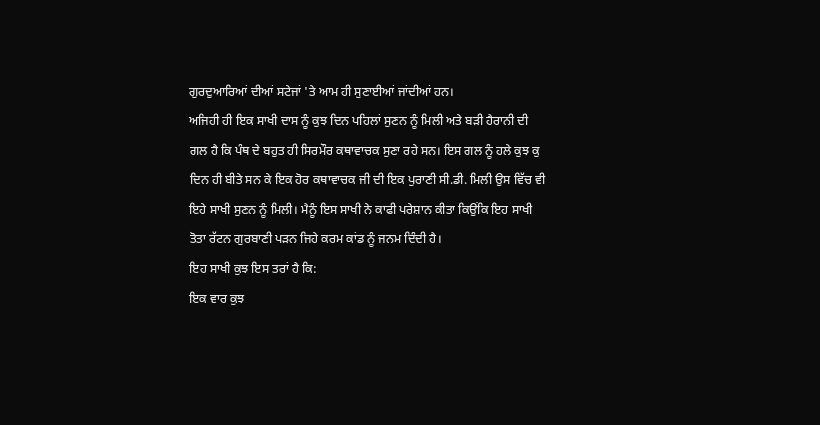ਗੁਰਦੁਆਰਿਆਂ ਦੀਆਂ ਸਟੇਜਾਂ 'ਤੇ ਆਮ ਹੀ ਸੁਣਾਈਆਂ ਜਾਂਦੀਆਂ ਹਨ।
ਅਜਿਹੀ ਹੀ ਇਕ ਸਾਖੀ ਦਾਸ ਨੂੰ ਕੁਝ ਦਿਨ ਪਹਿਲਾਂ ਸੁਣਨ ਨੂੰ ਮਿਲੀ ਅਤੇ ਬੜੀ ਹੈਰਾਨੀ ਦੀ
ਗਲ ਹੈ ਕਿ ਪੰਥ ਦੇ ਬਹੁਤ ਹੀ ਸਿਰਮੌਰ ਕਥਾਵਾਚਕ ਸੁਣਾ ਰਹੇ ਸਨ। ਇਸ ਗਲ ਨੂੰ ਹਲੇ ਕੁਝ ਕੁ
ਦਿਨ ਹੀ ਬੀਤੇ ਸਨ ਕੇ ਇਕ ਹੋਰ ਕਥਾਵਾਚਕ ਜੀ ਦੀ ਇਕ ਪੁਰਾਣੀ ਸੀ.ਡੀ. ਮਿਲੀ ਉਸ ਵਿੱਚ ਵੀ
ਇਹੇ ਸਾਖੀ ਸੁਣਨ ਨੂੰ ਮਿਲੀ। ਮੈਨੂੰ ਇਸ ਸਾਖੀ ਨੇ ਕਾਫੀ ਪਰੇਸ਼ਾਨ ਕੀਤਾ ਕਿਉਂਕਿ ਇਹ ਸਾਖੀ
ਤੋਤਾ ਰੱਟਨ ਗੁਰਬਾਣੀ ਪੜਨ ਜਿਹੇ ਕਰਮ ਕਾਂਡ ਨੂੰ ਜਨਮ ਦਿੰਦੀ ਹੈ।
ਇਹ ਸਾਖੀ ਕੁਝ ਇਸ ਤਰਾਂ ਹੈ ਕਿ:
ਇਕ ਵਾਰ ਕੁਝ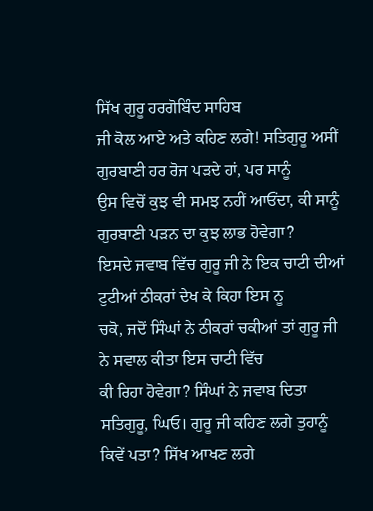ਸਿੱਖ ਗੁਰੂ ਹਰਗੋਬਿੰਦ ਸਾਹਿਬ
ਜੀ ਕੋਲ ਆਏ ਅਤੇ ਕਹਿਣ ਲਗੇ! ਸਤਿਗੁਰੂ ਅਸੀਂ ਗੁਰਬਾਣੀ ਹਰ ਰੋਜ ਪੜਦੇ ਹਾਂ, ਪਰ ਸਾਨੂੰ
ਉਸ ਵਿਚੋਂ ਕੁਝ ਵੀ ਸਮਝ ਨਹੀਂ ਆਓਂਦਾ, ਕੀ ਸਾਨੂੰ ਗੁਰਬਾਣੀ ਪੜਨ ਦਾ ਕੁਝ ਲਾਭ ਹੋਵੇਗਾ?
ਇਸਦੇ ਜਵਾਬ ਵਿੱਚ ਗੁਰੂ ਜੀ ਨੇ ਇਕ ਚਾਟੀ ਦੀਆਂ ਟੁਟੀਆਂ ਠੀਕਰਾਂ ਦੇਖ ਕੇ ਕਿਹਾ ਇਸ ਨੂ
ਚਕੋ, ਜਦੋਂ ਸਿੰਘਾਂ ਨੇ ਠੀਕਰਾਂ ਚਕੀਆਂ ਤਾਂ ਗੁਰੂ ਜੀ ਨੇ ਸਵਾਲ ਕੀਤਾ ਇਸ ਚਾਟੀ ਵਿੱਚ
ਕੀ ਰਿਹਾ ਹੋਵੇਗਾ? ਸਿੰਘਾਂ ਨੇ ਜਵਾਬ ਦਿਤਾ ਸਤਿਗੁਰੂ, ਘਿਓ। ਗੁਰੂ ਜੀ ਕਹਿਣ ਲਗੇ ਤੁਹਾਨੂੰ
ਕਿਵੇਂ ਪਤਾ? ਸਿੱਖ ਆਖਣ ਲਗੇ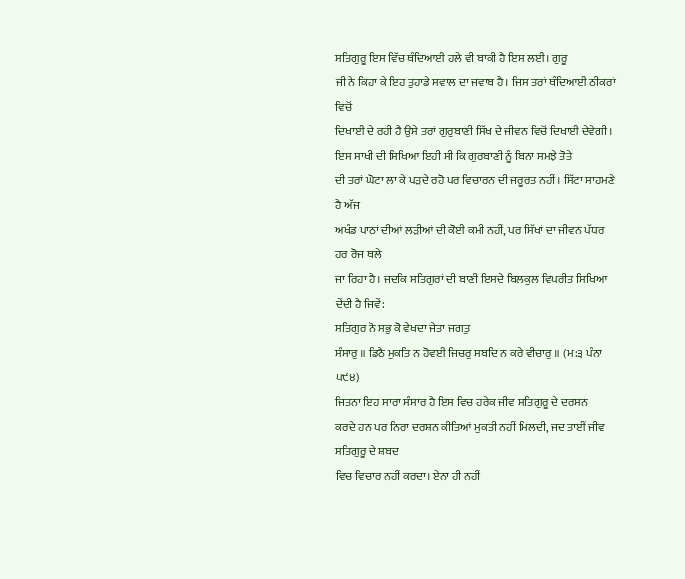ਸਤਿਗੁਰੂ ਇਸ ਵਿੱਚ ਥੰਦਿਆਈ ਹਲੇ ਵੀ ਬਾਕੀ ਹੈ ਇਸ ਲਈ। ਗੁਰੂ
ਜੀ ਨੇ ਕਿਹਾ ਕੇ ਇਹ ਤੁਹਾਡੇ ਸਵਾਲ ਦਾ ਜਵਾਬ ਹੈ। ਜਿਸ ਤਰਾਂ ਥੰਦਿਆਈ ਠੀਕਰਾਂ ਵਿਚੋਂ
ਦਿਖਾਈ ਦੇ ਰਹੀ ਹੈ ਉਸੇ ਤਰਾਂ ਗੁਰੁਬਾਣੀ ਸਿੱਖ ਦੇ ਜੀਵਨ ਵਿਚੋਂ ਦਿਖਾਈ ਦੇਵੇਗੀ।
ਇਸ ਸਾਖੀ ਦੀ ਸਿਖਿਆ ਇਹੀ ਸੀ ਕਿ ਗੁਰਬਾਣੀ ਨੂੰ ਬਿਨਾ ਸਮਝੇ ਤੋਤੇ
ਦੀ ਤਰਾਂ ਘੋਟਾ ਲਾ ਕੇ ਪੜਦੇ ਰਹੋ ਪਰ ਵਿਚਾਰਨ ਦੀ ਜਰੂਰਤ ਨਹੀਂ। ਸਿੱਟਾ ਸਾਹਮਣੇ ਹੈ ਅੱਜ
ਅਖੰਡ ਪਾਠਾਂ ਦੀਆਂ ਲੜੀਆਂ ਦੀ ਕੋਈ ਕਮੀ ਨਹੀਂ, ਪਰ ਸਿੱਖਾਂ ਦਾ ਜੀਵਨ ਪੱਧਰ ਹਰ ਰੋਜ ਥਲੇ
ਜਾ ਰਿਹਾ ਹੈ। ਜਦਕਿ ਸਤਿਗੁਰਾਂ ਦੀ ਬਾਣੀ ਇਸਦੇ ਬਿਲਕੁਲ ਵਿਪਰੀਤ ਸਿਖਿਆ ਦੇਂਦੀ ਹੈ ਜਿਵੇਂ:
ਸਤਿਗੁਰ ਨੋ ਸਭੁ ਕੋ ਵੇਖਦਾ ਜੇਤਾ ਜਗਤੁ
ਸੰਸਾਰੁ ॥ ਡਿਠੈ ਮੁਕਤਿ ਨ ਹੋਵਈ ਜਿਚਰੁ ਸਬਦਿ ਨ ਕਰੇ ਵੀਚਾਰੁ ॥ (ਮ:੩ ਪੰਨਾ
੫੯੪)
ਜਿਤਨਾ ਇਹ ਸਾਰਾ ਸੰਸਾਰ ਹੈ ਇਸ ਵਿਚ ਹਰੇਕ ਜੀਵ ਸਤਿਗੁਰੂ ਦੇ ਦਰਸਨ
ਕਰਦੇ ਹਨ ਪਰ ਨਿਰਾ ਦਰਸ਼ਨ ਕੀਤਿਆਂ ਮੁਕਤੀ ਨਹੀਂ ਮਿਲਦੀ, ਜਦ ਤਾਈਂ ਜੀਵ ਸਤਿਗੁਰੂ ਦੇ ਸ਼ਬਦ
ਵਿਚ ਵਿਚਾਰ ਨਹੀਂ ਕਰਦਾ। ਏਨਾ ਹੀ ਨਹੀਂ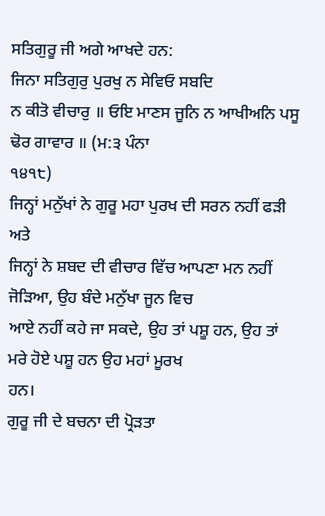ਸਤਿਗੁਰੂ ਜੀ ਅਗੇ ਆਖਦੇ ਹਨ:
ਜਿਨਾ ਸਤਿਗੁਰੁ ਪੁਰਖੁ ਨ ਸੇਵਿਓ ਸਬਦਿ
ਨ ਕੀਤੋ ਵੀਚਾਰੁ ॥ ਓਇ ਮਾਣਸ ਜੂਨਿ ਨ ਆਖੀਅਨਿ ਪਸੂ ਢੋਰ ਗਾਵਾਰ ॥ (ਮ:੩ ਪੰਨਾ
੧੪੧੮)
ਜਿਨ੍ਹਾਂ ਮਨੁੱਖਾਂ ਨੇ ਗੁਰੂ ਮਹਾ ਪੁਰਖ ਦੀ ਸਰਨ ਨਹੀਂ ਫੜੀ ਅਤੇ
ਜਿਨ੍ਹਾਂ ਨੇ ਸ਼ਬਦ ਦੀ ਵੀਚਾਰ ਵਿੱਚ ਆਪਣਾ ਮਨ ਨਹੀਂ ਜੋੜਿਆ, ਉਹ ਬੰਦੇ ਮਨੁੱਖਾ ਜੂਨ ਵਿਚ
ਆਏ ਨਹੀਂ ਕਹੇ ਜਾ ਸਕਦੇ, ਉਹ ਤਾਂ ਪਸ਼ੂ ਹਨ, ਉਹ ਤਾਂ ਮਰੇ ਹੋਏ ਪਸ਼ੂ ਹਨ ਉਹ ਮਹਾਂ ਮੂਰਖ
ਹਨ।
ਗੁਰੂ ਜੀ ਦੇ ਬਚਨਾ ਦੀ ਪ੍ਰੋੜਤਾ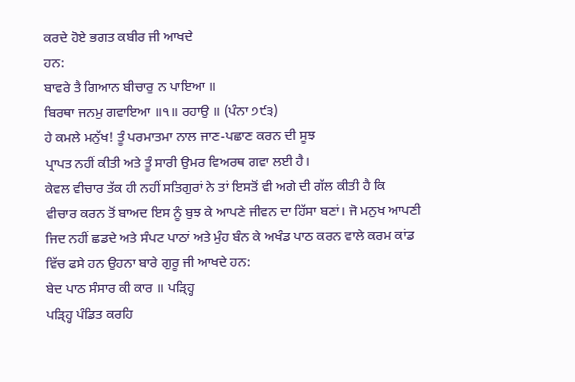ਕਰਦੇ ਹੋਏ ਭਗਤ ਕਬੀਰ ਜੀ ਆਖਦੇ
ਹਨ:
ਬਾਵਰੇ ਤੈ ਗਿਆਨ ਬੀਚਾਰੁ ਨ ਪਾਇਆ ॥
ਬਿਰਥਾ ਜਨਮੁ ਗਵਾਇਆ ॥੧॥ ਰਹਾਉ ॥ (ਪੰਨਾ ੭੯੩)
ਹੇ ਕਮਲੇ ਮਨੁੱਖ! ਤੂੰ ਪਰਮਾਤਮਾ ਨਾਲ ਜਾਣ-ਪਛਾਣ ਕਰਨ ਦੀ ਸੂਝ
ਪ੍ਰਾਪਤ ਨਹੀਂ ਕੀਤੀ ਅਤੇ ਤੂੰ ਸਾਰੀ ਉਮਰ ਵਿਅਰਥ ਗਵਾ ਲਈ ਹੈ।
ਕੇਵਲ ਵੀਚਾਰ ਤੱਕ ਹੀ ਨਹੀਂ ਸਤਿਗੁਰਾਂ ਨੇ ਤਾਂ ਇਸਤੋਂ ਵੀ ਅਗੇ ਦੀ ਗੱਲ ਕੀਤੀ ਹੈ ਕਿ
ਵੀਚਾਰ ਕਰਨ ਤੋਂ ਬਾਅਦ ਇਸ ਨੂੰ ਬੁਝ ਕੇ ਆਪਣੇ ਜੀਵਨ ਦਾ ਹਿੱਸਾ ਬਣਾਂ। ਜੋ ਮਨੁਖ ਆਪਣੀ
ਜਿਦ ਨਹੀਂ ਛਡਦੇ ਅਤੇ ਸੰਪਟ ਪਾਠਾਂ ਅਤੇ ਮੁੰਹ ਬੰਨ ਕੇ ਅਖੰਡ ਪਾਠ ਕਰਨ ਵਾਲੇ ਕਰਮ ਕਾਂਡ
ਵਿੱਚ ਫਸੇ ਹਨ ਉਹਨਾ ਬਾਰੇ ਗੁਰੂ ਜੀ ਆਖਦੇ ਹਨ:
ਬੇਦ ਪਾਠ ਸੰਸਾਰ ਕੀ ਕਾਰ ॥ ਪੜ੍ਹ੍ਹਿ
ਪੜ੍ਹ੍ਹਿ ਪੰਡਿਤ ਕਰਹਿ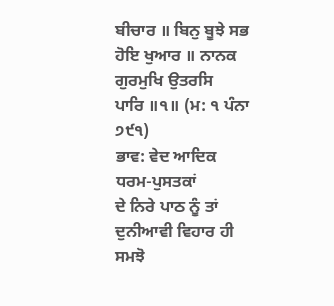ਬੀਚਾਰ ॥ ਬਿਨੁ ਬੂਝੇ ਸਭ ਹੋਇ ਖੁਆਰ ॥ ਨਾਨਕ ਗੁਰਮੁਖਿ ਉਤਰਸਿ
ਪਾਰਿ ॥੧॥ (ਮ: ੧ ਪੰਨਾ ੭੯੧)
ਭਾਵ: ਵੇਦ ਆਦਿਕ ਧਰਮ-ਪੁਸਤਕਾਂ
ਦੇ ਨਿਰੇ ਪਾਠ ਨੂੰ ਤਾਂ ਦੁਨੀਆਵੀ ਵਿਹਾਰ ਹੀ ਸਮਝੋ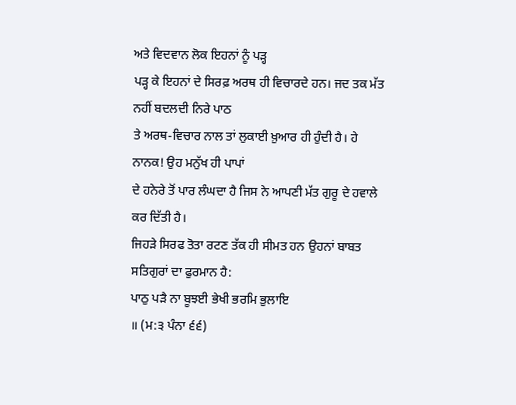ਅਤੇ ਵਿਦਵਾਨ ਲੋਕ ਇਹਨਾਂ ਨੂੰ ਪੜ੍ਹ
ਪੜ੍ਹ ਕੇ ਇਹਨਾਂ ਦੇ ਸਿਰਫ਼ ਅਰਥ ਹੀ ਵਿਚਾਰਦੇ ਹਨ। ਜਦ ਤਕ ਮੱਤ ਨਹੀਂ ਬਦਲਦੀ ਨਿਰੇ ਪਾਠ
ਤੇ ਅਰਥ-ਵਿਚਾਰ ਨਾਲ ਤਾਂ ਲੁਕਾਈ ਖ਼ੁਆਰ ਹੀ ਹੁੰਦੀ ਹੈ। ਹੇ ਨਾਨਕ! ਉਹ ਮਨੁੱਖ ਹੀ ਪਾਪਾਂ
ਦੇ ਹਨੇਰੇ ਤੋਂ ਪਾਰ ਲੰਘਦਾ ਹੈ ਜਿਸ ਨੇ ਆਪਣੀ ਮੱਤ ਗੁਰੂ ਦੇ ਹਵਾਲੇ ਕਰ ਦਿੱਤੀ ਹੈ।
ਜਿਹੜੇ ਸਿਰਫ ਤੋਤਾ ਰਟਣ ਤੱਕ ਹੀ ਸੀਮਤ ਹਨ ਉਹਨਾਂ ਬਾਬਤ ਸਤਿਗੁਰਾਂ ਦਾ ਫੁਰਮਾਨ ਹੈ:
ਪਾਠੁ ਪੜੈ ਨਾ ਬੂਝਈ ਭੇਖੀ ਭਰਮਿ ਭੁਲਾਇ
॥ (ਮ:੩ ਪੰਨਾ ੬੬)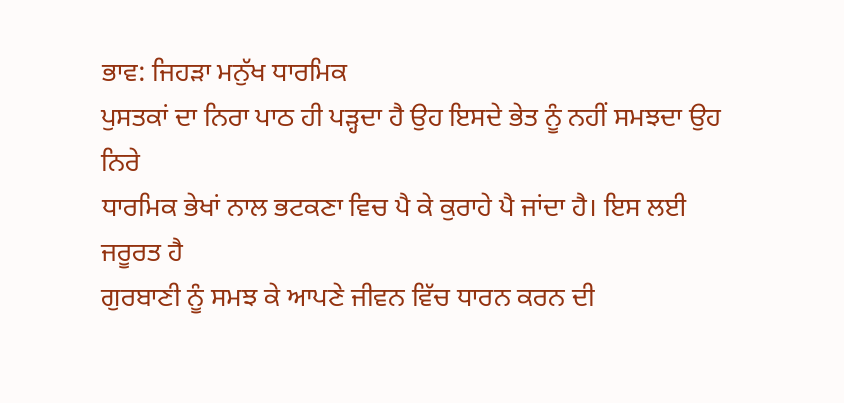ਭਾਵ: ਜਿਹੜਾ ਮਨੁੱਖ ਧਾਰਮਿਕ
ਪੁਸਤਕਾਂ ਦਾ ਨਿਰਾ ਪਾਠ ਹੀ ਪੜ੍ਹਦਾ ਹੈ ਉਹ ਇਸਦੇ ਭੇਤ ਨੂੰ ਨਹੀਂ ਸਮਝਦਾ ਉਹ ਨਿਰੇ
ਧਾਰਮਿਕ ਭੇਖਾਂ ਨਾਲ ਭਟਕਣਾ ਵਿਚ ਪੈ ਕੇ ਕੁਰਾਹੇ ਪੈ ਜਾਂਦਾ ਹੈ। ਇਸ ਲਈ ਜਰੂਰਤ ਹੈ
ਗੁਰਬਾਣੀ ਨੂੰ ਸਮਝ ਕੇ ਆਪਣੇ ਜੀਵਨ ਵਿੱਚ ਧਾਰਨ ਕਰਨ ਦੀ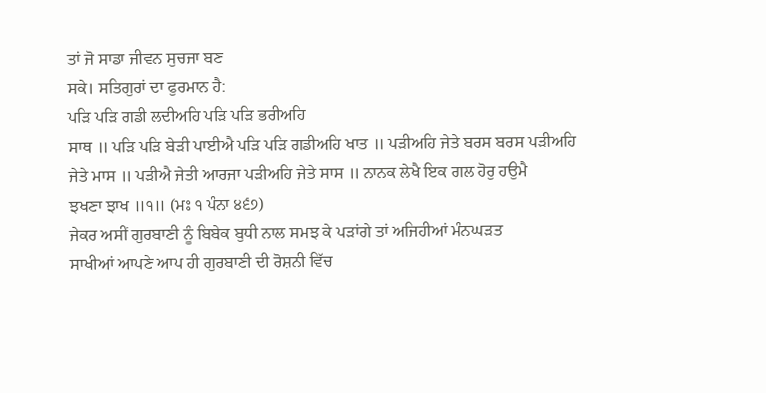ਤਾਂ ਜੋ ਸਾਡਾ ਜੀਵਨ ਸੁਚਜਾ ਬਣ
ਸਕੇ। ਸਤਿਗੁਰਾਂ ਦਾ ਫੁਰਮਾਨ ਹੈ:
ਪੜਿ ਪੜਿ ਗਡੀ ਲਦੀਅਹਿ ਪੜਿ ਪੜਿ ਭਰੀਅਹਿ
ਸਾਥ ॥ ਪੜਿ ਪੜਿ ਬੇੜੀ ਪਾਈਐ ਪੜਿ ਪੜਿ ਗਡੀਅਹਿ ਖਾਤ ॥ ਪੜੀਅਹਿ ਜੇਤੇ ਬਰਸ ਬਰਸ ਪੜੀਅਹਿ
ਜੇਤੇ ਮਾਸ ॥ ਪੜੀਐ ਜੇਤੀ ਆਰਜਾ ਪੜੀਅਹਿ ਜੇਤੇ ਸਾਸ ॥ ਨਾਨਕ ਲੇਖੈ ਇਕ ਗਲ ਹੋਰੁ ਹਉਮੈ
ਝਖਣਾ ਝਾਖ ॥੧॥ (ਮਃ ੧ ਪੰਨਾ ੪੬੭)
ਜੇਕਰ ਅਸੀਂ ਗੁਰਬਾਣੀ ਨੂੰ ਬਿਬੇਕ ਬੁਧੀ ਨਾਲ ਸਮਝ ਕੇ ਪੜਾਂਗੇ ਤਾਂ ਅਜਿਹੀਆਂ ਮੰਨਘੜਤ
ਸਾਖੀਆਂ ਆਪਣੇ ਆਪ ਹੀ ਗੁਰਬਾਣੀ ਦੀ ਰੋਸ਼ਨੀ ਵਿੱਚ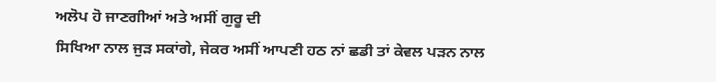ਅਲੋਪ ਹੋ ਜਾਣਗੀਆਂ ਅਤੇ ਅਸੀਂ ਗੁਰੂ ਦੀ
ਸਿਖਿਆ ਨਾਲ ਜੁੜ ਸਕਾਂਗੇ, ਜੇਕਰ ਅਸੀਂ ਆਪਣੀ ਹਠ ਨਾਂ ਛਡੀ ਤਾਂ ਕੇਵਲ ਪੜਨ ਨਾਲ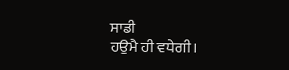ਸਾਡੀ
ਹਉਮੈ ਹੀ ਵਧੇਗੀ।